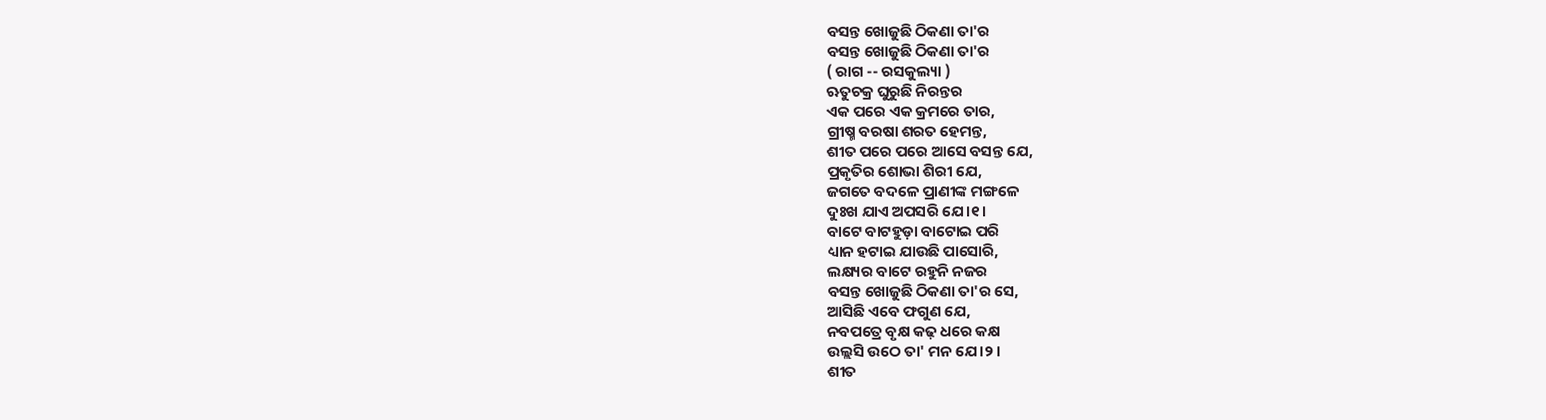ବସନ୍ତ ଖୋଜୁଛି ଠିକଣା ତା'ର
ବସନ୍ତ ଖୋଜୁଛି ଠିକଣା ତା'ର
( ରାଗ -- ରସକୁଲ୍ୟା )
ଋତୁଚକ୍ର ଘୁରୁଛି ନିରନ୍ତର
ଏକ ପରେ ଏକ କ୍ରମରେ ତାର,
ଗ୍ରୀଷ୍ମ ବରଷା ଶରତ ହେମନ୍ତ,
ଶୀତ ପରେ ପରେ ଆସେ ବସନ୍ତ ଯେ,
ପ୍ରକୃତିର ଶୋଭା ଶିରୀ ଯେ,
ଜଗତେ ବଦଳେ ପ୍ରାଣୀଙ୍କ ମଙ୍ଗଳେ
ଦୁଃଖ ଯାଏ ଅପସରି ଯେ।୧।
ବାଟେ ବାଟହୁଡ଼ା ବାଟୋଇ ପରି
ଧ୍ୟାନ ହଟାଇ ଯାଉଛି ପାସୋରି,
ଲକ୍ଷ୍ୟର ବାଟେ ରହୁନି ନଜର
ବସନ୍ତ ଖୋଜୁଛି ଠିକଣା ତା'ର ସେ,
ଆସିଛି ଏବେ ଫଗୁଣ ଯେ,
ନବପତ୍ରେ ବୃକ୍ଷ କଢ଼ ଧରେ କକ୍ଷ
ଉଲ୍ଲସି ଉଠେ ତା' ମନ ଯେ।୨।
ଶୀତ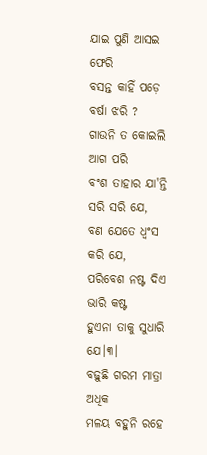ଯାଇ ପୁଣି ଆସଇ ଫେରି
ବସନ୍ତ କାହିଁ ପଡ଼େ ବର୍ଷା ଝରି ?
ଗାଉନି ତ କୋଇଲି ଆଗ ପରି
ବଂଶ ତାହାର ଯା'ନ୍ତି ସରି ସରି ଯେ,
ବଣ ଯେତେ ଧ୍ବଂସ କରି ଯେ,
ପରିବେଶ ନଷ୍ଟ ଦିଏ ଭାରି କଷ୍ଟ
ହୁଏନା ତାକୁ ସୁଧାରି ଯେ।୩।
ବଢ଼ୁଛି ଗରମ ମାତ୍ରା ଅଧିକ
ମଳୟ ବହୁନି ରହେ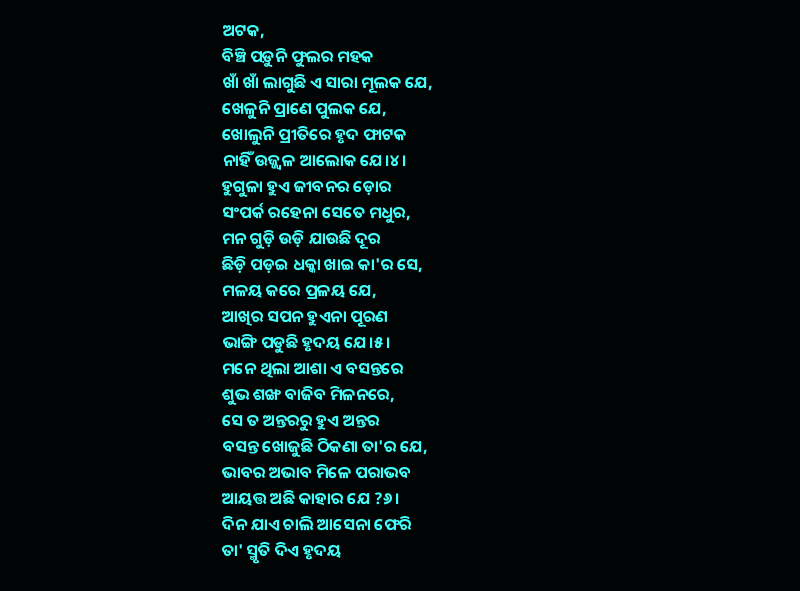ଅଟକ,
ବିଞ୍ଚି ପଡ଼ୁନି ଫୁଲର ମହକ
ଖାଁ ଖାଁ ଲାଗୁଛି ଏ ସାରା ମୂଲକ ଯେ,
ଖେଳୁନି ପ୍ରାଣେ ପୁଲକ ଯେ,
ଖୋଲୁନି ପ୍ରୀତିରେ ହୃଦ ଫାଟକ
ନାହିଁ ଉଜ୍ଜ୍ୱଳ ଆଲୋକ ଯେ।୪।
ହୁଗୁଳା ହୁଏ ଜୀବନର ଡ଼ୋର
ସଂପର୍କ ରହେନା ସେତେ ମଧୁର,
ମନ ଗୁଡ଼ି ଉଡ଼ି ଯାଉଛି ଦୂର
ଛିଡ଼ି ପଡ଼ଇ ଧକ୍କା ଖାଇ କା'ର ସେ,
ମଳୟ କରେ ପ୍ରଳୟ ଯେ,
ଆଖିର ସପନ ହୁଏନା ପୂରଣ
ଭାଙ୍ଗି ପଡୁଛି ହୃଦୟ ଯେ।୫।
ମନେ ଥିଲା ଆଶା ଏ ବସନ୍ତରେ
ଶୁଭ ଶଙ୍ଖ ବାଜିବ ମିଳନରେ,
ସେ ତ ଅନ୍ତରରୁ ହୁଏ ଅନ୍ତର
ବସନ୍ତ ଖୋଜୁଛି ଠିକଣା ତା'ର ଯେ,
ଭାବର ଅଭାବ ମିଳେ ପରାଭବ
ଆୟତ୍ତ ଅଛି କାହାର ଯେ ?୬।
ଦିନ ଯାଏ ଚାଲି ଆସେନା ଫେରି
ତା' ସ୍ମୃତି ଦିଏ ହୃଦୟ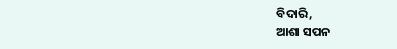ବିଦାରି,
ଆଶା ସପନ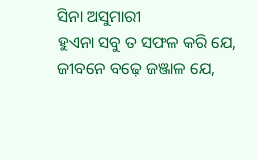ସିନା ଅସୁମାରୀ
ହୁଏନା ସବୁ ତ ସଫଳ କରି ଯେ,
ଜୀବନେ ବଢ଼େ ଜଞ୍ଜାଳ ଯେ,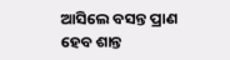ଆସିଲେ ବସନ୍ତ ପ୍ରାଣ ହେବ ଶାନ୍ତ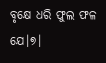ବୃକ୍ଷେ ଧରି ଫୁଲ ଫଳ ଯେ।୭।